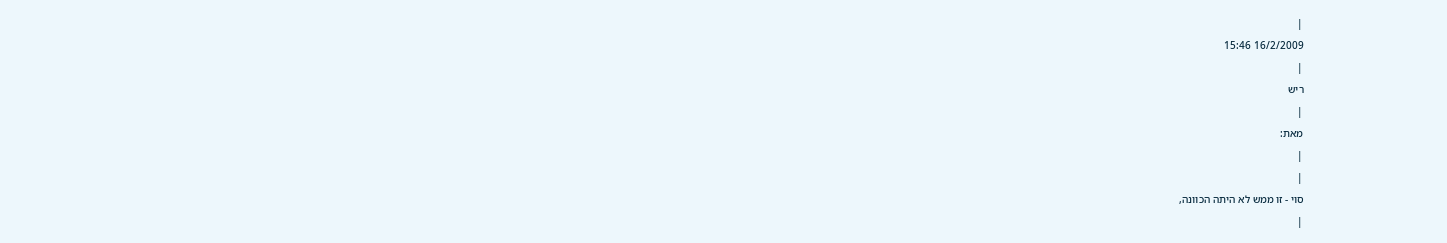|
16/2/2009 15:46
|
ריש
|
מאת:
|
|
סוי - זו ממש לא היתה הכוונה,
|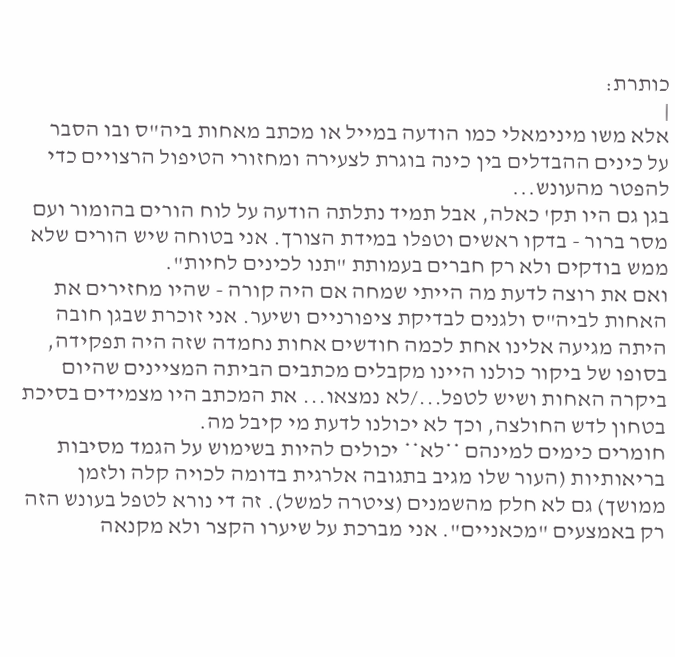כותרת:
|
אלא משו מינימאלי כמו הודעה במייל או מכתב מאחות ביה"ס ובו הסבר על כינים ההבדלים בין כינה בוגרת לצעירה ומחזורי הטיפול הרצויים כדי להפטר מהעונש...
בגן גם היו תק' כאלה, אבל תמיד נתלתה הודעה על לוח הורים בהומור ועם מסר ברור - בדקו ראשים וטפלו במידת הצורך. אני בטוחה שיש הורים שלא ממש בודקים ולא רק חברים בעמותת "תנו לכינים לחיות".
ואם את רוצה לדעת מה הייתי שמחה אם היה קורה - שהיו מחזירים את האחות לביה"ס ולגנים לבדיקת ציפורניים ושיער. אני זוכרת שבגן חובה היתה מגיעה אלינו אחת לכמה חודשים אחות נחמדה שזה היה תפקידה, בסופו של ביקור כולנו היינו מקבלים מכתבים הביתה המציינים שהיום ביקרה האחות ושיש לטפל.../לא נמצאו... את המכתב היו מצמידים בסיכת בטחון לדש החולצה, וכך לא יכולנו לדעת מי קיבל מה.
חומרים כימים למינהם **לא** יכולים להיות בשימוש על הגמד מסיבות בריאותיות (העור שלו מגיב בתגובה אלרגית בדומה לכויה קלה ולזמן ממושך) גם לא חלק מהשמנים (ציטרה למשל). זה די נורא לטפל בעונש הזה רק באמצעים "מכאניים". אני מברכת על שיערו הקצר ולא מקנאה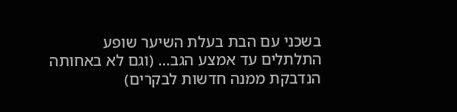בשכני עם הבת בעלת השיער שופע התלתלים עד אמצע הגב... (וגם לא באחותה הנדבקת ממנה חדשות לבקרים)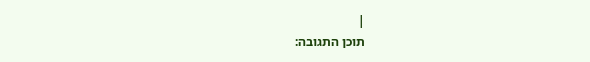|
תוכן התגובה: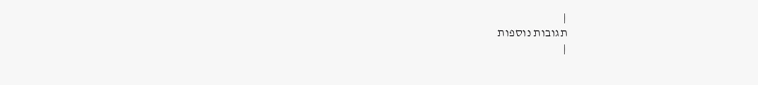|
תגובות נוספות
|